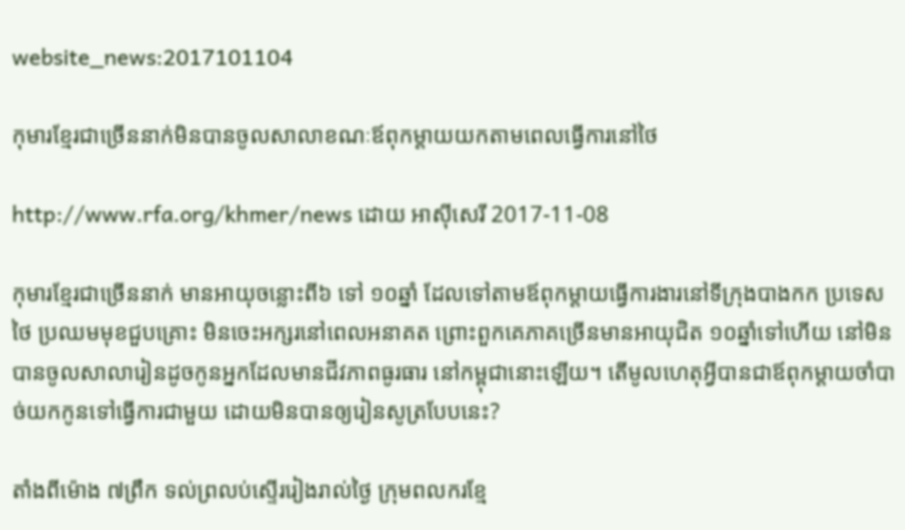website_news:2017101104

កុមារខ្មែរជាច្រើននាក់មិនបានចូលសាលាខណៈឪពុកម្ដាយយកតាមពេលធ្វើការនៅថៃ

http://www.rfa.org/khmer/news ដោយ អាស៊ីសេរី 2017-11-08

កុមារខ្មែរជាច្រើននាក់ មានអាយុចន្លោះពី៦ ទៅ ១០ឆ្នាំ ដែលទៅតាមឪពុកម្ដាយធ្វើការងារនៅទីក្រុងបាងកក ប្រទេសថៃ ប្រឈមមុខជួបគ្រោះ មិនចេះអក្សរនៅពេលអនាគត ព្រោះពួកគេភាគច្រើនមានអាយុជិត ១០ឆ្នាំទៅហើយ នៅមិនបានចូលសាលារៀនដូចកូនអ្នកដែលមានជីវភាពធូរធារ នៅកម្ពុជានោះឡើយ។ តើមូលហេតុអ្វីបានជាឪពុកម្ដាយចាំបាច់យកកូនទៅធ្វើការជាមួយ ដោយមិនបានឲ្យរៀនសូត្របែបនេះ?

តាំងពីម៉ោង ៧ព្រឹក ទល់ព្រលប់ស្ទើររៀងរាល់ថ្ងៃ ក្រុមពលករខ្មែ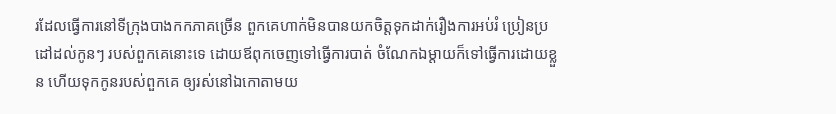រដែលធ្វើការនៅទីក្រុងបាងកកភាគច្រើន ពួកគេហាក់មិនបានយកចិត្តទុកដាក់រឿងការអប់រំ ប្រៀនប្រដៅដល់កូនៗ របស់ពួកគេនោះទេ ដោយឪពុកចេញទៅធ្វើការបាត់ ចំណែកឯម្ដាយក៏ទៅធ្វើការដោយខ្លួន ហើយទុកកូនរបស់ពួកគេ ឲ្យរស់នៅឯកោតាមយ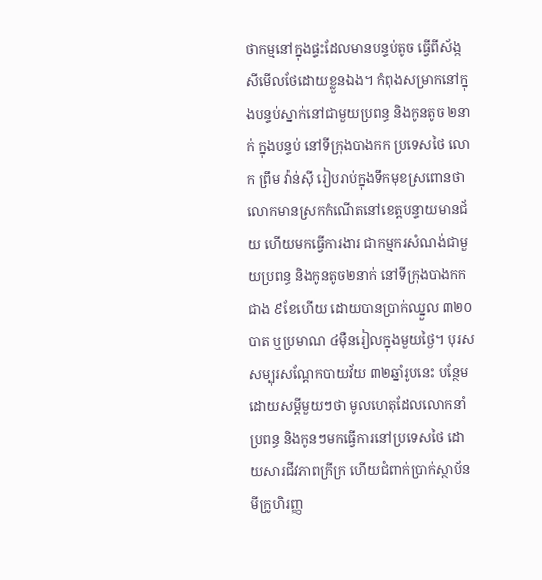ថាកម្មនៅក្នុងផ្ទះដែលមានបន្ទប់តូច ធ្វើពីស័ង្កសីមើលថែដោយខ្លួនឯង។ កំពុងសម្រាកនៅក្នុងបន្ទប់ស្នាក់នៅជាមួយប្រពន្ធ និងកូនតូច ២នាក់ ក្នុងបន្ទប់ នៅទីក្រុងបាងកក ប្រទេសថៃ លោក ព្រឹម វ៉ាន់ស៊ី រៀបរាប់ក្នុងទឹកមុខស្រពោនថា លោកមានស្រកកំណើតនៅខេត្តបន្ទាយមានជ័យ ហើយមកធ្វើការងារ ជាកម្មករសំណង់ជាមួយប្រពន្ធ និងកូនតូច២នាក់ នៅទីក្រុងបាងកក ជាង ៩ខែហើយ ដោយបានប្រាក់ឈ្នួល ៣២០បាត ឬប្រមាណ ៤ម៉ឺនរៀលក្នុងមួយថ្ងៃ។ បុរសសម្បុរសណ្ដែកបាយវ័យ ៣២ឆ្នាំរូបនេះ បន្ថែមដោយសម្ដីមួយៗថា មូលហេតុដែលលោកនាំប្រពន្ធ និងកូនៗមកធ្វើការនៅប្រទេសថៃ ដោយសារជីវភាពក្រីក្រ ហើយជំពាក់ប្រាក់ស្ថាប័នមីក្រូហិរញ្ញ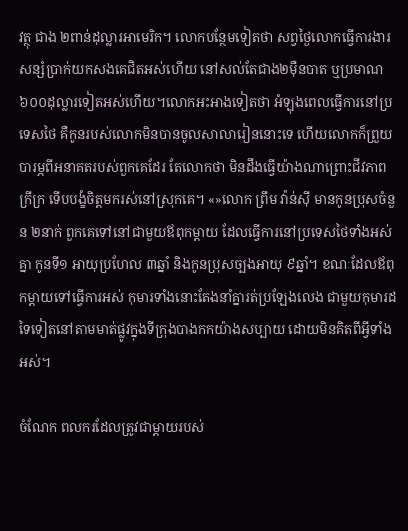វត្ថុ ជាង ២ពាន់ដុល្លារអាមេរិក។ លោកបន្ថែមទៀតថា សព្វថ្ងៃលោកធ្វើការងារសន្សំប្រាក់យកសងគេជិតអស់ហើយ នៅសល់តែជាង២ម៉ឺនបាត ឬប្រមាណ៦០០ដុល្លារទៀតអស់ហើយ។លោកអះអាងទៀតថា អំឡុងពេលធ្វើការនៅប្រទេសថៃ គឺកូនរបស់លោកមិនបានចូលសាលារៀននោះទេ ហើយលោកក៏ព្រួយបារម្ភពីអនាគតរបស់ពួកគេដែរ តែលោកថា មិនដឹងធ្វើយ៉ាងណាព្រោះជីវភាពក្រីក្រ ទើបបង្ខំចិត្តមករស់នៅស្រុកគេ។ «»លោក ព្រឹម វ៉ាន់ស៊ី មានកូនប្រុសចំនួន ២នាក់ ពួកគេទៅនៅជាមួយឪពុកម្ដាយ ដែលធ្វើការនៅប្រទេសថៃទាំងអស់គ្នា កូនទី១ អាយុប្រហែល ៣ឆ្នាំ និងកូនប្រុសច្បងអាយុ ៩ឆ្នាំ។ ខណៈដែលឪពុកម្ដាយទៅធ្វើការអស់ កុមារទាំងនោះតែងនាំគ្នារត់ប្រឡែងលេង ជាមួយកុមារដទៃទៀតនៅតាមមាត់ផ្លូវក្នុងទីក្រុងបាងកកយ៉ាងសប្បាយ ដោយមិនគិតពីអ្វីទាំងអស់។

ចំណែក ពលករដែលត្រូវជាម្ដាយរបស់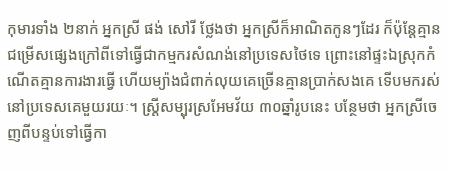កុមារទាំង ២នាក់ អ្នកស្រី ផង់ សៅរី ថ្លែងថា អ្នកស្រីក៏អាណិតកូនៗដែរ ក៏ប៉ុន្តែគ្មានជម្រើសផ្សេងក្រៅពីទៅធ្វើជាកម្មករសំណង់នៅប្រទេសថៃទេ ព្រោះនៅផ្ទះឯស្រុកកំណើតគ្មានការងារធ្វើ ហើយម្យ៉ាងជំពាក់លុយគេច្រើនគ្មានប្រាក់សងគេ ទើបមករស់នៅប្រទេសគេមួយរយៈ។ ស្ត្រីសម្បុរស្រអែមវ័យ ៣០ឆ្នាំរូបនេះ បន្ថែមថា អ្នកស្រីចេញពីបន្ទប់ទៅធ្វើកា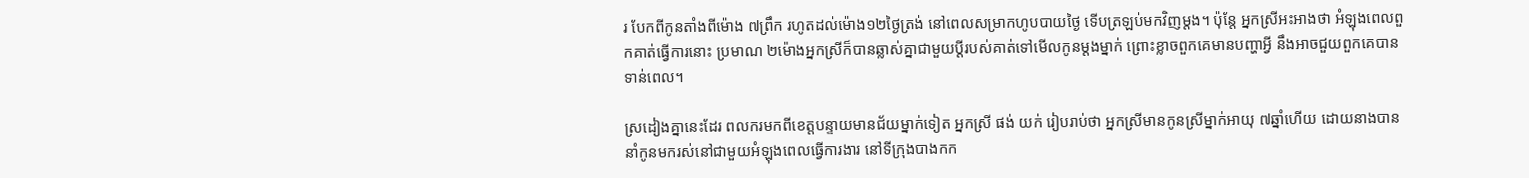រ បែកពីកូនតាំងពីម៉ោង ៧ព្រឹក រហូតដល់ម៉ោង១២ថ្ងៃត្រង់ នៅពេលសម្រាកហូបបាយថ្ងៃ ទើបត្រឡប់មកវិញម្ដង។ ប៉ុន្តែ អ្នកស្រីអះអាងថា អំឡុងពេលពួកគាត់ធ្វើការនោះ ប្រមាណ ២ម៉ោងអ្នកស្រីក៏បានឆ្លាស់គ្នាជាមួយប្ដីរបស់គាត់ទៅមើលកូនម្ដងម្នាក់ ព្រោះខ្លាចពួកគេមានបញ្ហាអ្វី នឹងអាចជួយពួកគេបានទាន់ពេល។

ស្រដៀងគ្នានេះដែរ ពលករមកពីខេត្តបន្ទាយមានជ័យម្នាក់ទៀត អ្នកស្រី ផង់ យក់ រៀបរាប់ថា អ្នកស្រីមានកូនស្រីម្នាក់អាយុ ៧ឆ្នាំហើយ ដោយនាងបាននាំកូនមករស់នៅជាមួយអំឡុងពេលធ្វើការងារ នៅទីក្រុងបាងកក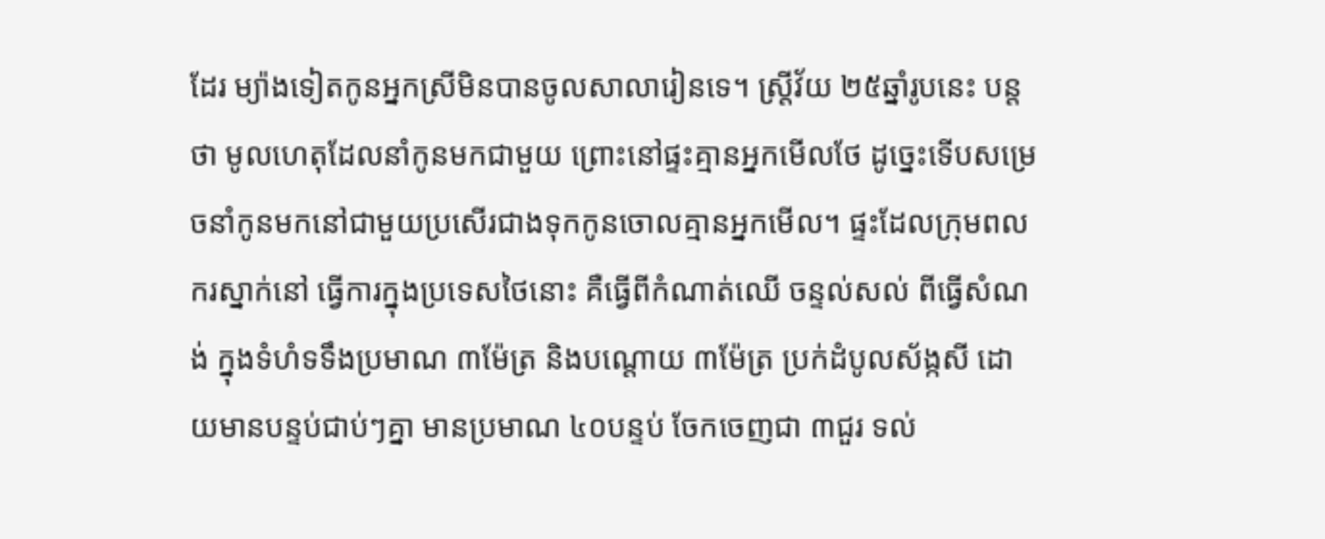ដែរ ម្យ៉ាងទៀតកូនអ្នកស្រីមិនបានចូលសាលារៀនទេ។ ស្ត្រីវ័យ ២៥ឆ្នាំរូបនេះ បន្តថា មូលហេតុដែលនាំកូនមកជាមួយ ព្រោះនៅផ្ទះគ្មានអ្នកមើលថែ ដូច្នេះទើបសម្រេចនាំកូនមកនៅជាមួយប្រសើរជាងទុកកូនចោលគ្មានអ្នកមើល។ ផ្ទះដែលក្រុមពលករស្នាក់នៅ ធ្វើការក្នុងប្រទេសថៃនោះ គឺធ្វើពីកំណាត់ឈើ ចន្ទល់សល់ ពីធ្វើសំណង់ ក្នុងទំហំទទឹងប្រមាណ ៣ម៉ែត្រ និងបណ្ដោយ ៣ម៉ែត្រ ប្រក់ដំបូលស័ង្កសី ដោយមានបន្ទប់ជាប់ៗគ្នា មានប្រមាណ ៤០បន្ទប់ ចែកចេញជា ៣ជួរ ទល់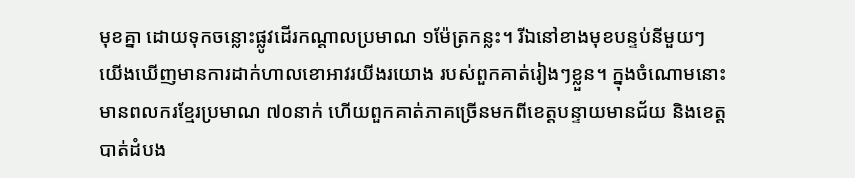មុខគ្នា ដោយទុកចន្លោះផ្លូវដើរកណ្ដាលប្រមាណ ១ម៉ែត្រកន្លះ។ រីឯនៅខាងមុខបន្ទប់នីមួយៗ យើងឃើញមានការដាក់ហាលខោអាវរយីងរយោង របស់ពួកគាត់រៀងៗខ្លួន។ ក្នុងចំណោមនោះ មានពលករខ្មែរប្រមាណ ៧០នាក់ ហើយពួកគាត់ភាគច្រើនមកពីខេត្តបន្ទាយមានជ័យ និងខេត្តបាត់ដំបង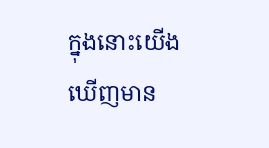ក្នុងនោះយើងឃើញមាន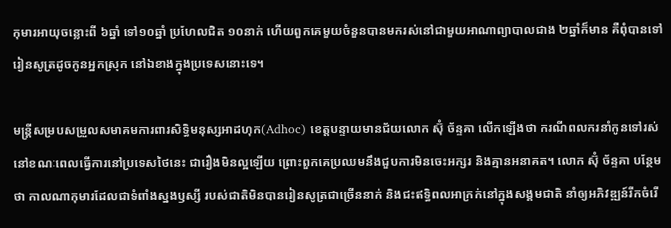កុមារអាយុចន្លោះពី ៦ឆ្នាំ ទៅ១០ឆ្នាំ ប្រហែលជិត ១០នាក់ ហើយពួកគេមួយចំនួនបានមករស់នៅជាមួយអាណាព្យាបាលជាង ២ឆ្នាំក៏មាន គឺពុំបានទៅរៀនសូត្រដូចកូនអ្នកស្រុក នៅឯខាងក្នុងប្រទេសនោះទេ។

មន្ត្រីសម្របសម្រួលសមាគមការពារសិទ្ធិមនុស្សអាដហុក(Adhoc) ខេត្តបន្ទាយមានជ័យលោក ស៊ុំ ច័ន្ទគា លើកឡើងថា ករណីពលករនាំកូនទៅរស់នៅខណៈពេលធ្វើការនៅប្រទេសថៃនេះ ជារឿងមិនល្អឡើយ ព្រោះពួកគេប្រឈមនឹងជួបការមិនចេះអក្សរ និងគ្មានអនាគត។ លោក ស៊ុំ ច័ន្ទគា បន្ថែមថា កាលណាកុមារដែលជាទំពាំងស្នងឫស្សី របស់ជាតិមិនបានរៀនសូត្រជាច្រើននាក់ និងជះឥទ្ធិពលអាក្រក់នៅក្នុងសង្គមជាតិ នាំឲ្យអភិវឌ្ឍន៍រីកចំរើ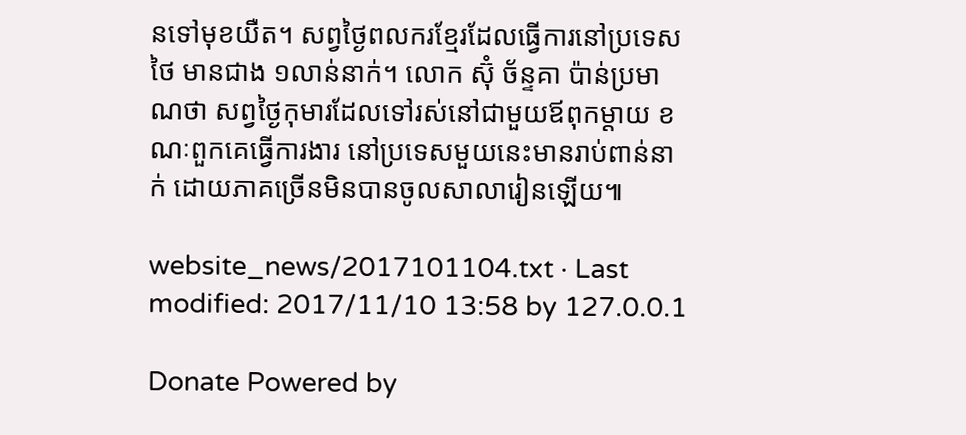នទៅមុខយឺត។ សព្វថ្ងៃពលករខ្មែរដែលធ្វើការនៅប្រទេសថៃ មានជាង ១លាន់នាក់។ លោក ស៊ុំ ច័ន្ទគា ប៉ាន់ប្រមាណថា សព្វថ្ងៃកុមារដែលទៅរស់នៅជាមួយឪពុកម្ដាយ ខណៈពួកគេធ្វើការងារ នៅប្រទេសមួយនេះមានរាប់ពាន់នាក់ ដោយភាគច្រើនមិនបានចូលសាលារៀនឡើយ៕

website_news/2017101104.txt · Last modified: 2017/11/10 13:58 by 127.0.0.1

Donate Powered by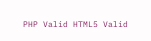PHP Valid HTML5 Valid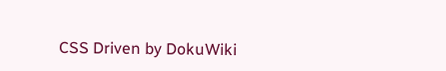CSS Driven by DokuWiki